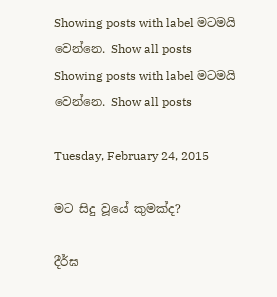Showing posts with label මටමයි වෙන්නෙ. Show all posts
Showing posts with label මටමයි වෙන්නෙ. Show all posts

Tuesday, February 24, 2015

මට සිදු වූයේ කුමක්ද?

දීර්ඝ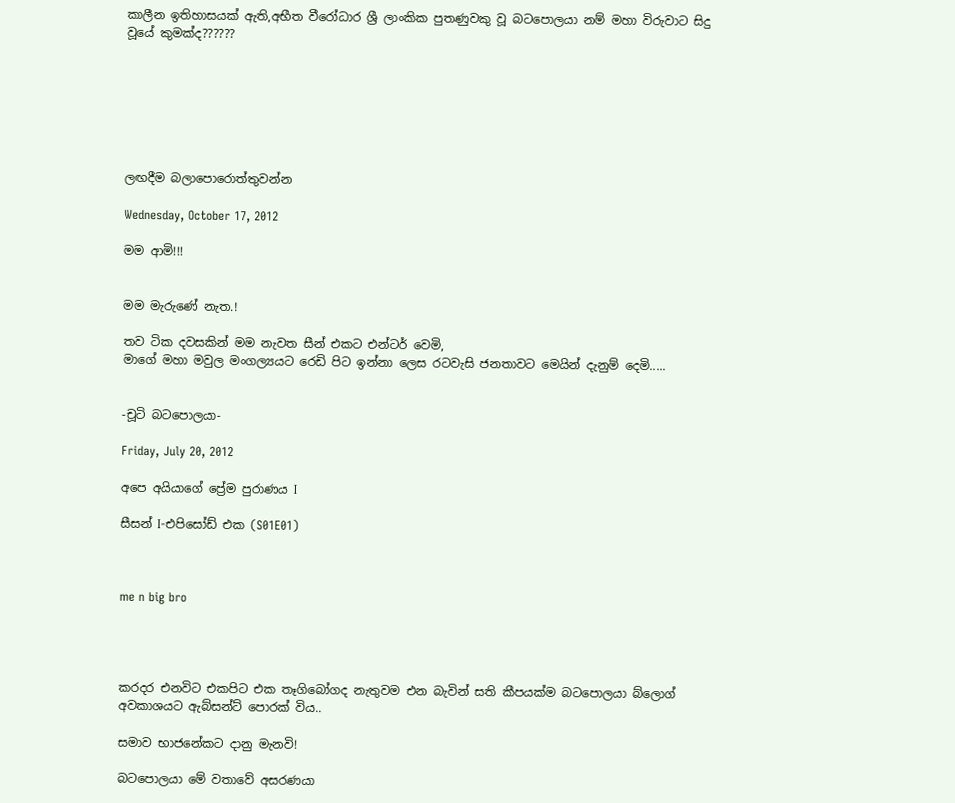කාලීන ඉතිහාසයක් ඇති,අභීත වීරෝධාර ශ්‍රී ලාංකික පුතණුවකු වූ බටපොලයා නම් මහා විරුවාට සිදු වූයේ කුමක්ද??????







ලඟදීම බලාපොරොත්තුවන්න

Wednesday, October 17, 2012

මම ආමි!!!


මම මැරුණේ නැත.!

තව ටික දවසකින් මම නැවත සීන් එකට එන්ටර් වෙමි,
මාගේ මහා මවුල මංගල්‍යයට රෙඩි පිට ඉන්නා ලෙස රටවැසි ජනතාවට මෙයින් දැනුම් දෙමි.....


-චූටි බටපොලයා-

Friday, July 20, 2012

අපෙ අයියාගේ ප්‍රේම පුරාණය I

සීසන් I-එපිසෝඩ් එක (S01E01)



me n big bro




කරදර එනවිට එකපිට එක තෑගිබෝගද නැතුවම එන බැවින් සති කීපයක්ම බටපොලයා බ්ලොග් අවකාශයට ඇබ්සන්ට් පොරක් විය..

සමාව භාජනේකට දානු මැනවි!

බටපොලයා මේ වතාවේ අසරණයා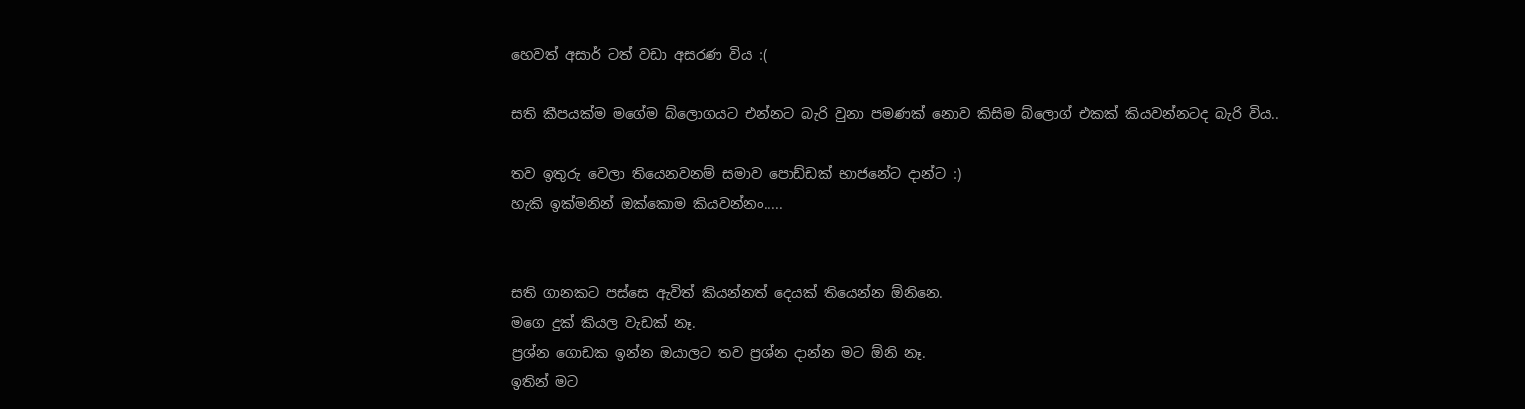හෙවත් අසාර් ටත් වඩා අසරණ විය :(

සති කීපයක්ම මගේම බ්ලොගයට එන්නට බැරි වුනා පමණක් නොව කිසිම බ්ලොග් එකක් කියවන්නටද බැරි විය..

තව ඉතුරු වෙලා තියෙනවනම් සමාව පොඩ්ඩක් භාජනේට දාන්ට :)
හැකි ඉක්මනින් ඔක්කොම කියවන්නං.....


සති ගානකට පස්සෙ ඇවිත් කියන්නත් දෙයක් තියෙන්න ඕනිනෙ.
මගෙ දුක් කියල වැඩක් නෑ.
ප්‍රශ්න ගොඩක ඉන්න ඔයාලට තව ප්‍රශ්න දාන්න මට ඕනි නෑ.
ඉතින් මට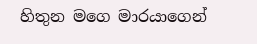හිතුන මගෙ මාරයාගෙන්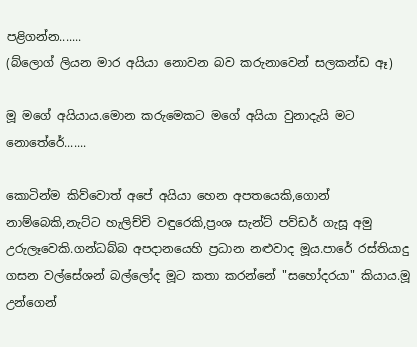පළිගන්න.......
(බ්ලොග් ලියන මාර අයියා නොවන බව කරුනාවෙන් සලකන්ඩ ඈ)

මූ මගේ අයියාය.මොන කරුමෙකට මගේ අයියා වුනාදැයි මට නොතේරේ.......

කොටින්ම කිව්වොත් අපේ අයියා හෙන අපතයෙකි,ගොන් නාම්බෙකි,නැට්ට හැලිච්චි වඳුරෙකි,ප්‍රංශ සැන්ට් පව්ඩර් ගැසූ අමු උරුලෑවෙකි.ගන්ධබ්බ අපදානයෙහි ප්‍රධාන නළුවාද මූය.පාරේ රස්තියාදු ගසන වල්සේශන් බල්ලෝද මූට කතා කරන්නේ "සහෝදරයා" කියාය.මූ උන්ගෙන්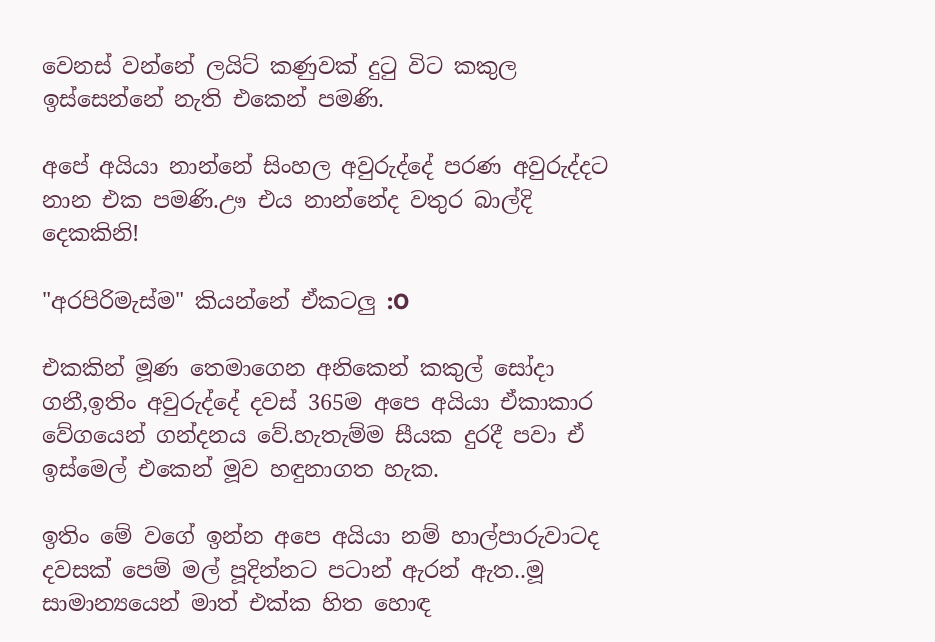වෙනස් වන්නේ ලයිට් කණුවක් දුටු විට කකුල ඉස්සෙන්නේ නැති එකෙන් පමණි.

අපේ අයියා නාන්නේ සිංහල අවුරුද්දේ පරණ අවුරුද්දට නාන එක පමණි.ඌ එය නාන්නේද වතුර බාල්දි දෙකකිනි!

"අරපිරිමැස්ම" කියන්නේ ඒකටලු :O

එකකින් මූණ තෙමාගෙන අනිකෙන් කකුල් සෝදා ගනී,ඉතිං අවුරුද්දේ දවස් 365ම අපෙ අයියා ඒකාකාර වේගයෙන් ගන්දනය වේ.හැතැම්ම සීයක දුරදී පවා ඒ ඉස්මෙල් එකෙන් මූව හඳුනාගත හැක.

ඉතිං මේ වගේ ඉන්න අපෙ අයියා නම් හාල්පාරුවාටද දවසක් පෙම් මල් පූදින්නට පටාන් ඇරන් ඇත..මූ සාමාන්‍යයෙන් මාත් එක්ක හිත හොඳ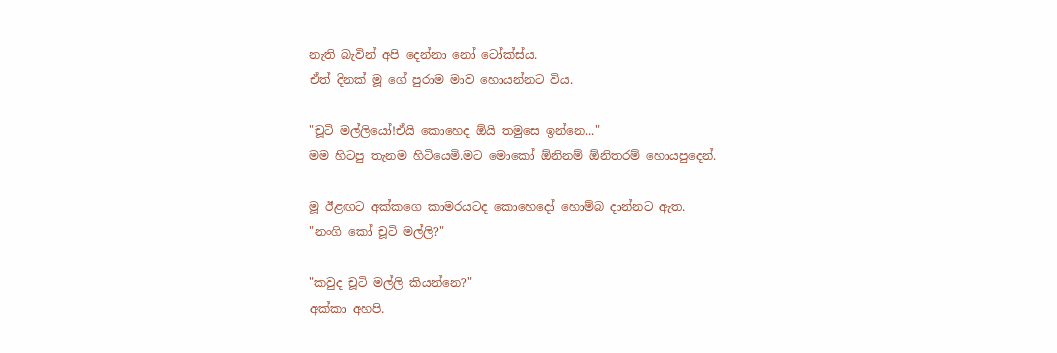නැති බැවින් අපි දෙන්නා නෝ ටෝක්ස්ය.
ඒත් දිනක් මූ ගේ පුරාම මාව හොයන්නට විය.

"චූටි මල්ලියෝ!ඒයි කොහෙද ඕයි තමුසෙ ඉන්නෙ..."
මම හිටපු තැනම හිටියෙමි.මට මොකෝ ඕනිනම් ඕනිතරම් හොයපුදෙන්.

මූ ඊළඟට අක්කගෙ කාමරයටද කොහෙදෝ හොම්බ දාන්නට ඇත.
"නංගි කෝ චූටි මල්ලි?"

"කවුද චූටි මල්ලි කියන්නෙ?"
අක්කා අහපි.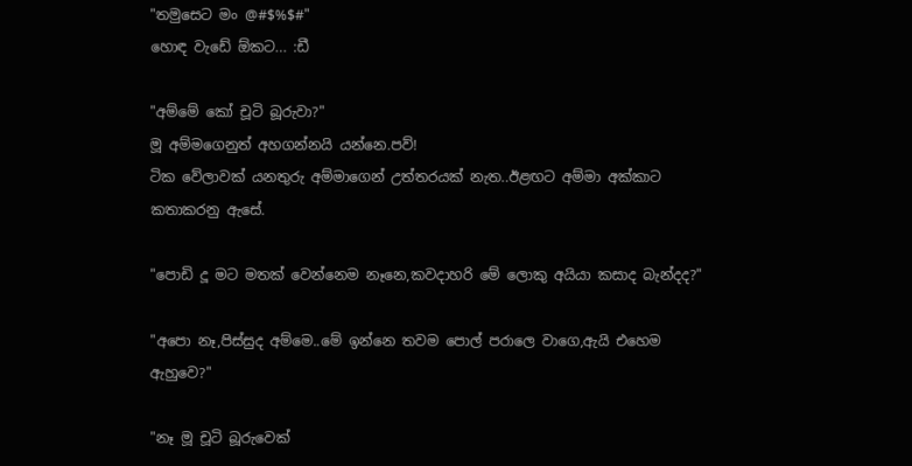"තමුසෙට මං @#$%$#"
හොඳ වැඩේ ඕකට... :ඩී

"අම්මේ කෝ චූටි බූරුවා?"
මූ අම්මගෙනුත් අහගන්නයි යන්නෙ.පව්!
ටික වේලාවක් යනතුරු අම්මාගෙන් උත්තරයක් නැත..ඊළඟට අම්මා අක්කාට කතාකරනු ඇසේ.

"පොඩි දූ මට මතක් වෙන්නෙම නෑනෙ,කවදාහරි මේ ලොකු අයියා කසාද බැන්දද?"

"අපො නෑ,පිස්සුද අම්මෙ..මේ ඉන්නෙ තවම පොල් පරාලෙ වාගෙ,ඇයි එහෙම ඇහුවෙ?"

"නෑ මූ චූටි බූරුවෙක්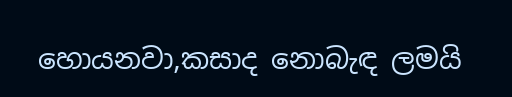හොයනවා,කසාද නොබැඳ ලමයි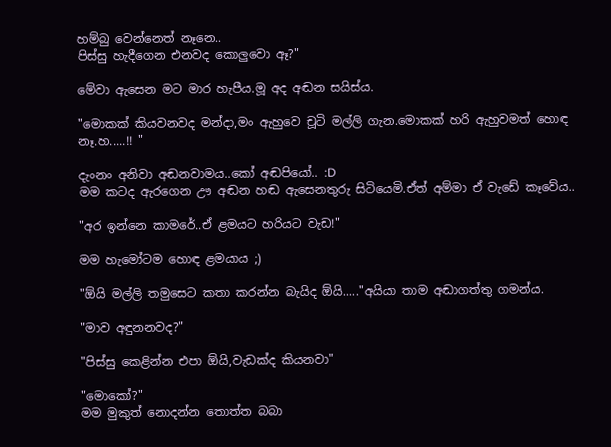හම්බු වෙන්නෙත් නෑනෙ..
පිස්සු හැදීගෙන එනවද කොලුවො ඈ?"

මේවා ඇසෙන මට මාර හැපීය.මූ අද අඬන සයිස්ය.

"මොකක් කියවනවද මන්දා,මං ඇහුවෙ චූටි මල්ලි ගැන.මොකක් හරි ඇහුවමත් හොඳ නෑ.හ.....!! "

දැංනං අනිවා අඬනවාමය..කෝ අඬපියෝ.. :D
මම කටද ඇරගෙන ඌ අඬන හඬ ඇසෙනතුරු සිටියෙමි.ඒත් අම්මා ඒ වැඩේ කෑවේය..

"අර ඉන්නෙ කාමරේ..ඒ ළමයට හරියට වැඩ!"

මම හැමෝටම හොඳ ළමයාය ;)

"ඕයි මල්ලි තමුසෙට කතා කරන්න බැයිද ඕයි....."අයියා තාම අඬාගත්තු ගමන්ය.

"මාව අඳුනනවද?"

"පිස්සු කෙළින්න එපා ඕයි,වැඩක්ද කියනවා"

"මොකෝ?"
මම මුකුත් නොදන්න තොත්ත බබා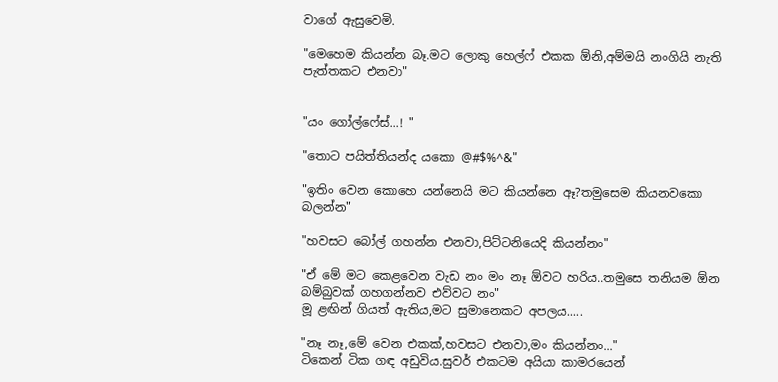වාගේ ඇසුවෙමි.

"මෙහෙම කියන්න බෑ.මට ලොකු හෙල්ෆ් එකක ඕනි,අම්මයි නංගියි නැති පැත්තකට එනවා"


"යං ගෝල්ෆේස්...! "

"තොට පයිත්තියන්ද යකො @#$%^&"

"ඉතිං වෙන කොහෙ යන්නෙයි මට කියන්නෙ ඈ?තමුසෙම කියනවකො බලන්න"

"හවසට බෝල් ගහන්න එනවා,පිට්ටනියෙදි කියන්නං"

"ඒ මේ මට කෙළවෙන වැඩ නං මං නෑ ඕවට හරිය..තමුසෙ තනියම ඕන බම්බුවක් ගහගන්නව එව්වට නං"
මූ ළඟින් ගියත් ඇතිය,මට සුමානෙකට අපලය.....

"නෑ නෑ,මේ වෙන එකක්,හවසට එනවා,මං කියන්නං..."
ටිකෙන් ටික ගඳ අඩුවිය.සුවර් එකටම අයියා කාමරයෙන්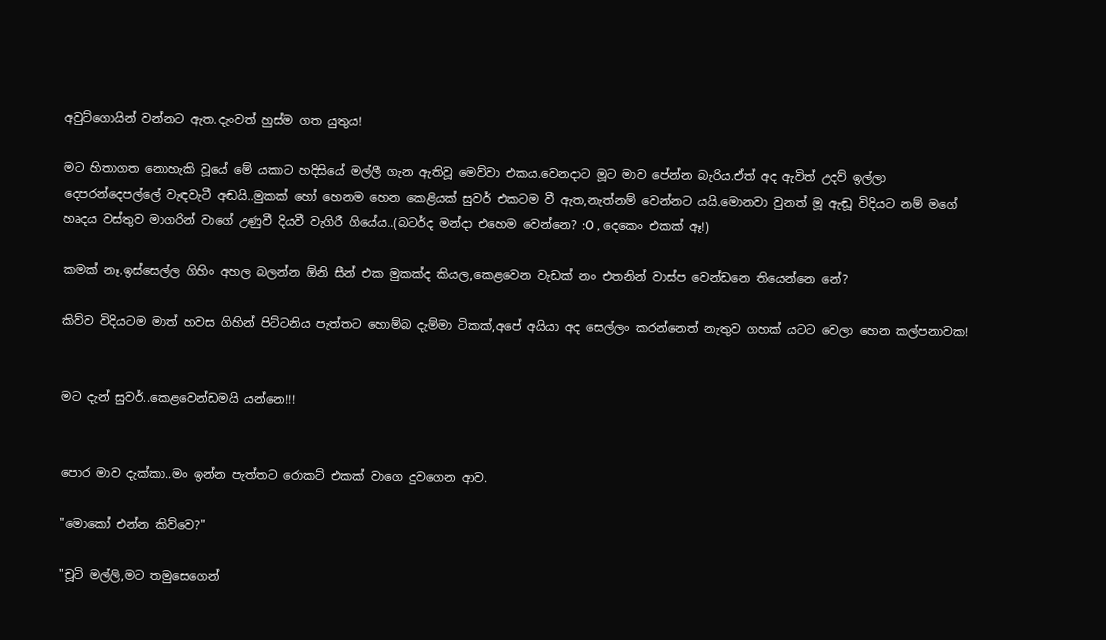අවුට්ගොයින් වන්නට ඇත.දැංවත් හුස්ම ගත යුතුය!

මට හිතාගත නොහැකි වූයේ මේ යකාට හදිසියේ මල්ලී ගැන ඇතිවූ මෙව්වා එකය.වෙනදාට මූට මාව පේන්න බැරිය.ඒත් අද ඇවිත් උදව් ඉල්ලා දෙපරන්දෙපල්ලේ වැඳවැටී අඬයි..මුකක් හෝ හෙනම හෙන කෙළියක් සුවර් එකටම වී ඇත,නැත්නම් වෙන්නට යයි.මොනවා වුනත් මූ ඇඬූ විදියට නම් මගේ හෘදය වස්තුව මාගරින් වාගේ උණුවී දියවී වැගිරී ගියේය..(බටර්ද මන්දා එහෙම වෙන්නෙ? :O , දෙකෙං එකක් ඈ!)

කමක් නෑ.ඉස්සෙල්ල ගිහිං අහල බලන්න ඕනි සීන් එක මුකක්ද කියල,කෙළවෙන වැඩක් නං එතනින් වාස්ප වෙන්ඩනෙ තියෙන්නෙ නේ?

කිව්ව විදියටම මාත් හවස ගිහින් පිට්ටනිය පැත්තට හොම්බ දැම්මා ටිකක්,අපේ අයියා අද සෙල්ලං කරන්නෙත් නැතුව ගහක් යටට වෙලා හෙන කල්පනාවක!


මට දැන් සුවර්..කෙළවෙන්ඩමයි යන්නෙ!!!


පොර මාව දැක්කා..මං ඉන්න පැත්තට රොකට් එකක් වාගෙ දුවගෙන ආව.

"මොකෝ එන්න කිව්වෙ?"

"චූටි මල්ලි,මට තමුසෙගෙන්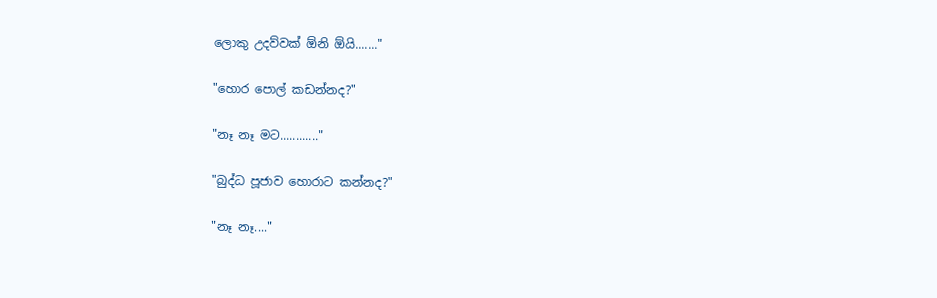ලොකු උදව්වක් ඕනි ඕයි......."

"හොර පොල් කඩන්නද?"

"නෑ නෑ මට............"

"බුද්ධ පූජාව හොරාට කන්නද?"

"නෑ නෑ...."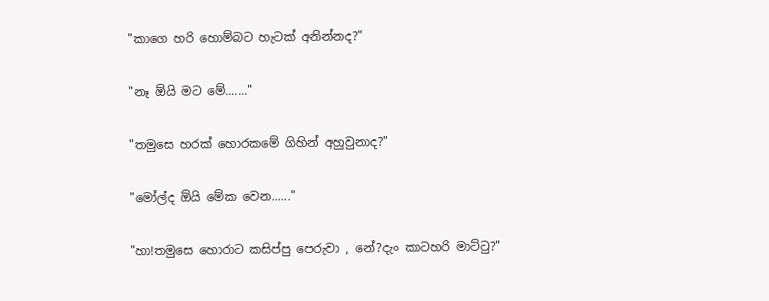"කාගෙ හරි හොම්බට හැටක් අනින්නද?"

"නෑ ඕයි මට මේ......."

"තමුසෙ හරක් හොරකමේ ගිහින් අහුවුනාද?"

"මෝල්ද ඕයි මේක වෙන......"

"හා!තමුසෙ හොරාට කසිප්පු පෙරුවා , නේ?දැං කාටහරි මාට්ටු?"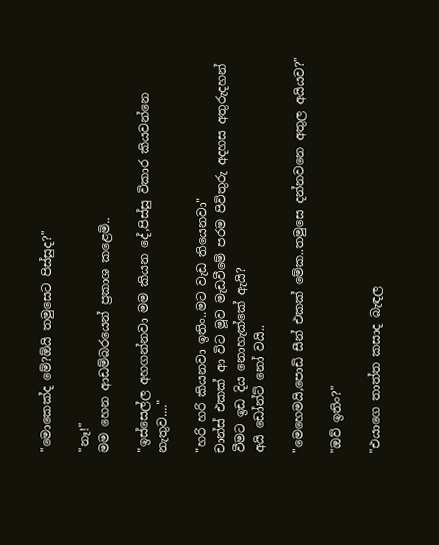"මොකෙක්ද මේ?ඕයි තමුසෙට පිස්සුද?"

"නෑ!"
මම හෙන ආඩම්බරයෙන් ප්‍රකාශ කළෙමි..

"ඉස්සෙල්ල අහගන්නවා මම කියන දේ,පිස්සු විකාර කියවන්නෙ නැතුව...."

"හරි හරි කියනවා ඉතිං..මට වැඩ තියෙනවා"
චාන්ස් එකක් ආ විට මූව මැඩවීමේ පරම පිවිතුරු අදහස අතුරුදහන් වීමට ඉඩ දිය නොහැක්කේ ඇයි?
අයි ඩෝන්ට් නෝ වයි..

"මෙහෙමයි,පොඩි සීන් එකක් මේක..තමුසෙ දන්නවනෙ අතුල අයියව?"

"ඔව් ඉතිං?"

"එයාගෙ තාත්ත කසාද බැඳල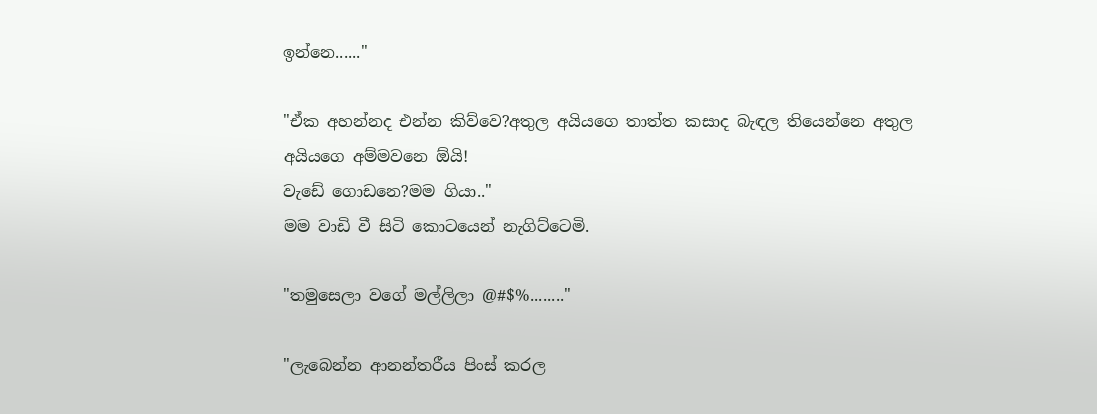ඉන්නෙ......"

"ඒක අහන්නද එන්න කිව්වෙ?අතුල අයියගෙ තාත්ත කසාද බැඳල තියෙන්නෙ අතුල අයියගෙ අම්මවනෙ ඕයි!
වැඩේ ගොඩනෙ?මම ගියා.."
මම වාඩි වී සිටි කොටයෙන් නැගිට්ටෙමි.

"තමුසෙලා වගේ මල්ලිලා @#$%........"

"ලැබෙන්න ආනන්තරීය පිංස් කරල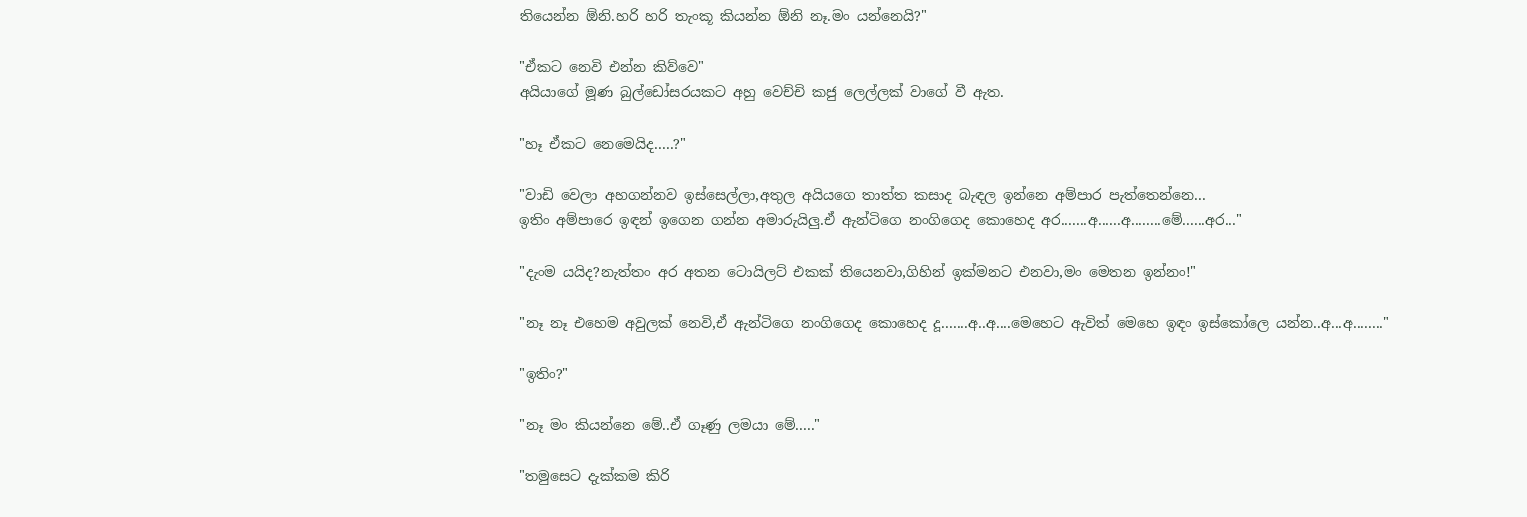තියෙන්න ඕනි.හරි හරි තැංකූ කියන්න ඕනි නෑ.මං යන්නෙයි?"

"ඒකට නෙවි එන්න කිව්වෙ"
අයියාගේ මූණ බුල්ඩෝසරයකට අහු වෙච්චි කජු ලෙල්ලක් වාගේ වී ඇත.

"හෑ ඒකට නෙමෙයිද.....?"

"වාඩි වෙලා අහගන්නව ඉස්සෙල්ලා,අතුල අයියගෙ තාත්ත කසාද බැඳල ඉන්නෙ අම්පාර පැත්තෙන්නෙ...
ඉතිං අම්පාරෙ ඉඳන් ඉගෙන ගන්න අමාරුයිලු.ඒ ඇන්ටිගෙ නංගිගෙද කොහෙද අර.......අ......අ........මේ......අර..."

"දැංම යයිද?නැත්තං අර අතන ටොයිලට් එකක් තියෙනවා,ගිහින් ඉක්මනට එනවා,මං මෙතන ඉන්නං!"

"නෑ නෑ එහෙම අවුලක් නෙවි,ඒ ඇන්ටිගෙ නංගිගෙද කොහෙද දූ.......අ..අ....මෙහෙට ඇවිත් මෙහෙ ඉඳං ඉස්කෝලෙ යන්න..අ...අ........"

"ඉතිං?"

"නෑ මං කියන්නෙ මේ..ඒ ගෑණු ලමයා මේ....."

"තමුසෙට දැක්කම කිරි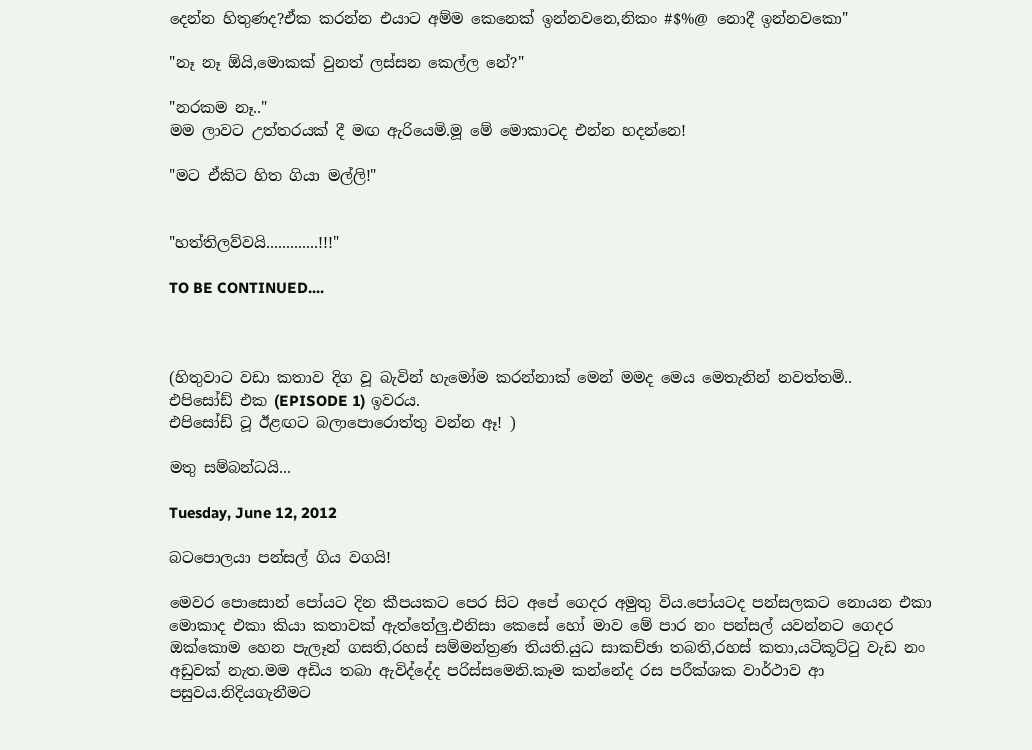දෙන්න හිතුණද?ඒක කරන්න එයාට අම්ම කෙනෙක් ඉන්නවනෙ,නිකං #$%@ නොදී ඉන්නවකො"

"නෑ නෑ ඕයි,මොකක් වුනත් ලස්සන කෙල්ල නේ?"

"නරකම නෑ.."
මම ලාවට උත්තරයක් දී මඟ ඇරියෙමි.මූ මේ මොකාටද එන්න හදන්නෙ!

"මට ඒකිට හිත ගියා මල්ලි!"


"හත්තිලව්වයි.............!!!"

TO BE CONTINUED....



(හිතුවාට වඩා කතාව දිග වූ බැවින් හැමෝම කරන්නාක් මෙන් මමද මෙය මෙතැනින් නවත්තමි..
එපිසෝඩ් එක (EPISODE 1) ඉවරය.
එපිසෝඩ් ටූ ඊළඟට බලාපොරොත්තු වන්න ඈ! )

මතු සම්බන්ධයි...

Tuesday, June 12, 2012

බටපොලයා පන්සල් ගිය වගයි!

මෙවර පොසොන් පෝයට දින කීපයකට පෙර සිට අපේ ගෙදර අමුතු විය.පෝයටද පන්සලකට නොයන එකා මොකාද එකා කියා කතාවක් ඇත්තේලු.එනිසා කෙසේ හෝ මාව මේ පාර නං පන්සල් යවන්නට ගෙදර ඔක්කොම හෙන පැලෑන් ගසති,රහස් සම්මන්ත්‍රණ තියති.යුධ සාකච්ඡා තබති,රහස් කතා,යටිකූට්ටු වැඩ නං අඩුවක් නැත.මම අඩිය තබා ඇවිද්දේද පරිස්සමෙනි.කෑම කන්නේද රස පරීක්ශක වාර්ථාව ආ පසුවය.නිදියගැනීමට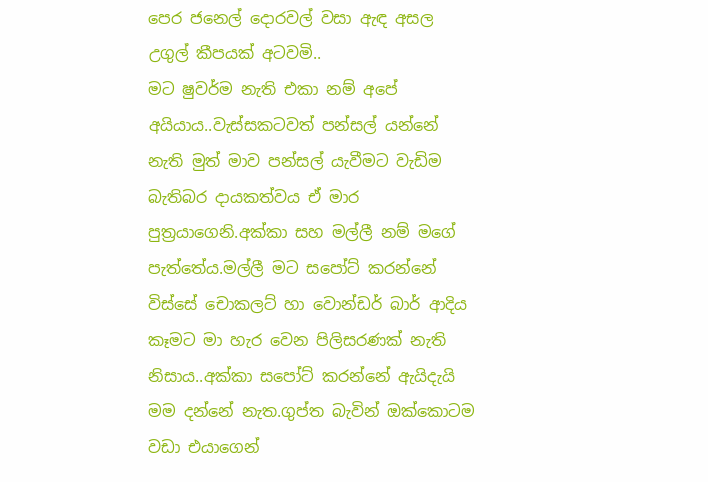පෙර ජනෙල් දොරවල් වසා ඇඳ අසල උගුල් කීපයක් අටවමි..
මට ෂුවර්ම නැති එකා නම් අපේ අයියාය..වැස්සකටවත් පන්සල් යන්නේ නැති මුත් මාව පන්සල් යැවීමට වැඩිම බැතිබර දායකත්වය ඒ මාර පුත්‍රයාගෙනි.අක්කා සහ මල්ලී නම් මගේ පැත්තේය.මල්ලී මට සපෝට් කරන්නේ විස්සේ චොකලට් හා වොන්ඩර් බාර් ආදිය කෑමට මා හැර වෙන පිලිසරණක් නැති නිසාය..අක්කා සපෝට් කරන්නේ ඇයිදැයි මම දන්නේ නැත.ගුප්ත බැවින් ඔක්කොටම වඩා එයාගෙන්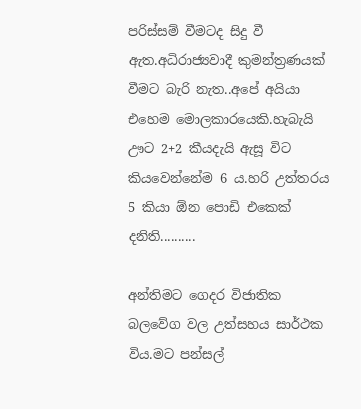පරිස්සම් වීමටද සිදු වී ඇත.අධිරාජ්‍යවාදී කුමන්ත්‍රණයක් වීමට බැරි නැත..අපේ අයියා එහෙම මොලකාරයෙකි.හැබැයි ඌට 2+2 කීයදැයි ඇසූ විට කියවෙන්නේම 6 ය.හරි උත්තරය 5 කියා ඕන පොඩි එකෙක් දනිති..........

අන්තිමට ගෙදර විජාතික බලවේග වල උත්සහය සාර්ථක විය.මට පන්සල්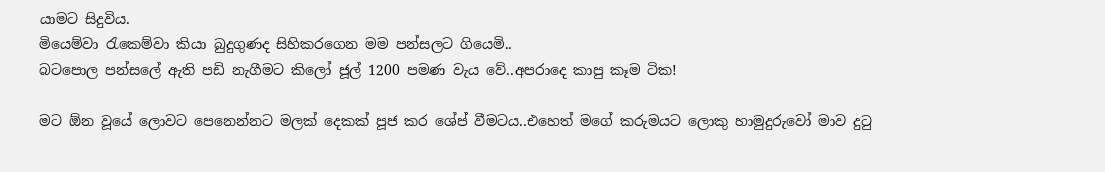යාමට සිදුවිය.
මියෙම්වා රැකෙම්වා කියා බුදුගුණද සිහිකරගෙන මම පන්සලට ගියෙමි..
බටපොල පන්සලේ ඇති පඩි නැගීමට කිලෝ ජූල් 1200 පමණ වැය වේ..අපරාදෙ කාපු කෑම ටික!

මට ඕන වූයේ ලොවට පෙනෙන්නට මලක් දෙකක් පූජ කර ශේප් වීමටය..එහෙත් මගේ කරුමයට ලොකු හාමුදුරුවෝ මාව දුටු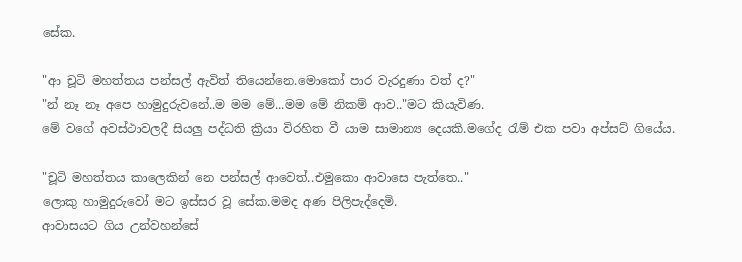සේක.

"ආ චූටි මහත්තය පන්සල් ඇවිත් තියෙන්නෙ.මොකෝ පාර වැරදුණා වත් ද?"
"න් නෑ නෑ අපෙ හාමුදුරුවනේ..ම මම මේ...මම මේ නිකම් ආව.."මට කියැවිණ.
මේ වගේ අවස්ථාවලදී සියලු පද්ධති ක්‍රියා විරහිත වී යාම සාමාන්‍ය දෙයකි.මගේද රැම් එක පවා අප්සට් ගියේය.

"චූටි මහත්තය කාලෙකින් නෙ පන්සල් ආවෙත්..එමුකො ආවාසෙ පැත්තෙ.."
ලොකු හාමුදුරුවෝ මට ඉස්සර වූ සේක.මමද අණ පිලිපැද්දෙමි.
ආවාසයට ගිය උන්වහන්සේ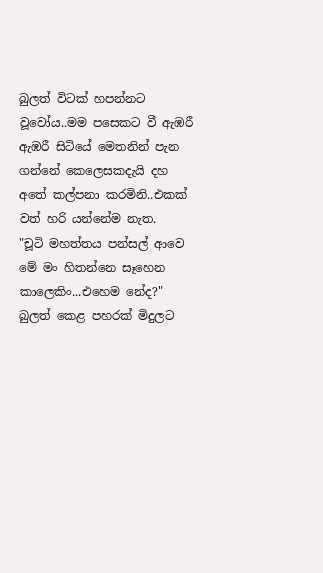බුලත් විටක් හපන්නට වූවෝය..මම පසෙකට වී ඇඹරී ඇඹරී සිටියේ මෙතනින් පැන ගන්නේ කෙලෙසකදැයි දහ අතේ කල්පනා කරමිනි..එකක් වත් හරි යන්නේම නැත.
"චූටි මහත්තය පන්සල් ආවෙ මේ මං හිතන්නෙ සෑහෙන කාලෙකිං...එහෙම නේද?"
බුලත් කෙළ පහරක් මිදුලට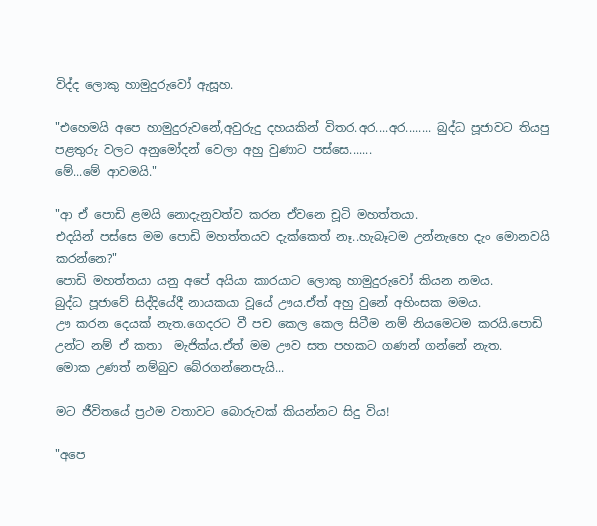විද්ද ලොකු හාමුදුරුවෝ ඇසූහ.

"එහෙමයි අපෙ හාමුදුරුවනේ,අවුරුදු දහයකින් විතර.අර....අර........ බුද්ධ පූජාවට තියපු පළතුරු වලට අනුමෝදන් වෙලා අහු වුණාට පස්සෙ.......
මේ...මේ ආවමයි."

"ආ ඒ පොඩි ළමයි නොදැනුවත්ව කරන ඒවනෙ චූටි මහත්තයා.
එදයින් පස්සෙ මම පොඩි මහත්තයව දැක්කෙත් නෑ..හැබෑටම උන්නැහෙ දැං මොනවයි කරන්නෙ?"
පොඩි මහත්තයා යනු අපේ අයියා කාරයාට ලොකු හාමුදුරුවෝ කියන නමය.
බුද්ධ පූජාවේ සිද්දියේදී නායකයා වූයේ ඌය.ඒත් අහු වුනේ අහිංසක මමය.
ඌ කරන දෙයක් නැත.ගෙදරට වී පච කෙල කෙල සිටීම නම් නියමෙටම කරයි.පොඩි උන්ට නම් ඒ කතා  මැජික්ය.ඒත් මම ඌව සත පහකට ගණන් ගන්නේ නැත.
මොක උණත් නම්බුව බේරගන්නෙපැයි...

මට ජීවිතයේ ප්‍රථම වතාවට බොරුවක් කියන්නට සිදු විය!

"අපෙ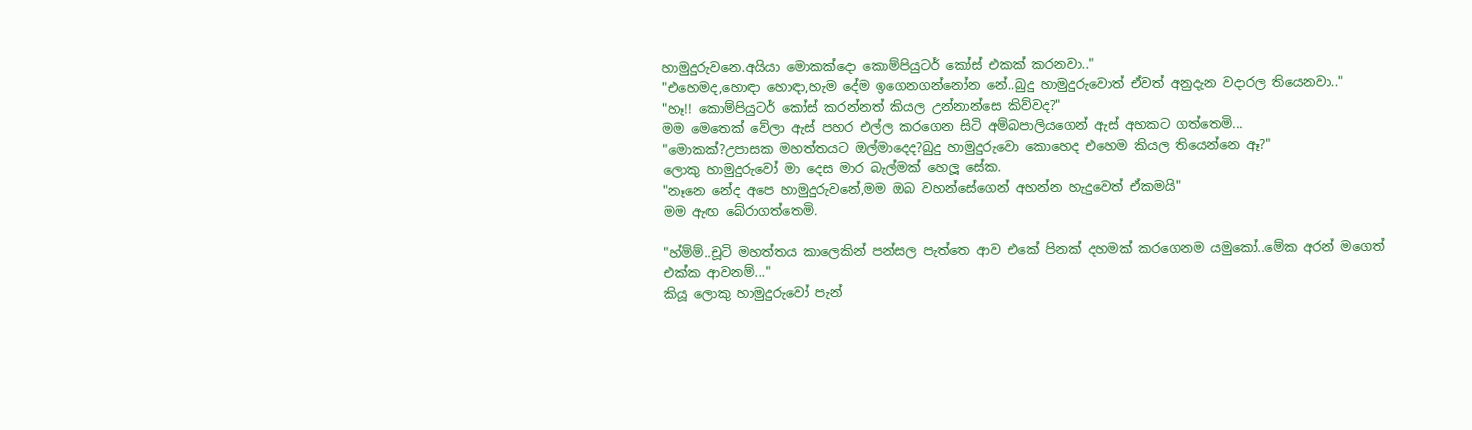හාමුදුරුවනෙ.අයියා මොකක්දො කොම්පියුටර් කෝස් එකක් කරනවා.."
"එහෙමද,හොඳා හොඳා,හැම දේම ඉගෙනගන්නෝන නේ..බුදු හාමුදුරුවොත් ඒවත් අනුදැන වදාරල තියෙනවා.."
"හෑ!! කොම්පියුටර් කෝස් කරන්නත් කියල උන්නාන්සෙ කිව්වද?"
මම මෙතෙක් වේලා ඇස් පහර එල්ල කරගෙන සිටි අම්බපාලියගෙන් ඇස් අහකට ගත්තෙමි...
"මොකක්?උපාසක මහත්තයට ඔල්මාදෙද?බුදු හාමුදුරුවො කොහෙද එහෙම කියල තියෙන්නෙ ඈ?"
ලොකු හාමුදුරුවෝ මා දෙස මාර බැල්මක් හෙලූ සේක.
"නෑනෙ නේද අපෙ හාමුදුරුවනේ,මම ඔබ වහන්සේගෙන් අහන්න හැදුවෙත් ඒකමයි"
මම ඇඟ බේරාගත්තෙමි.

"හ්ම්ම්..චූටි මහත්තය කාලෙකින් පන්සල පැත්තෙ ආව එකේ පිනක් දහමක් කරගෙනම යමුකෝ..මේක අරන් මගෙත් එක්ක ආවනම්..."
කියූ ලොකු හාමුදුරුවෝ පැන්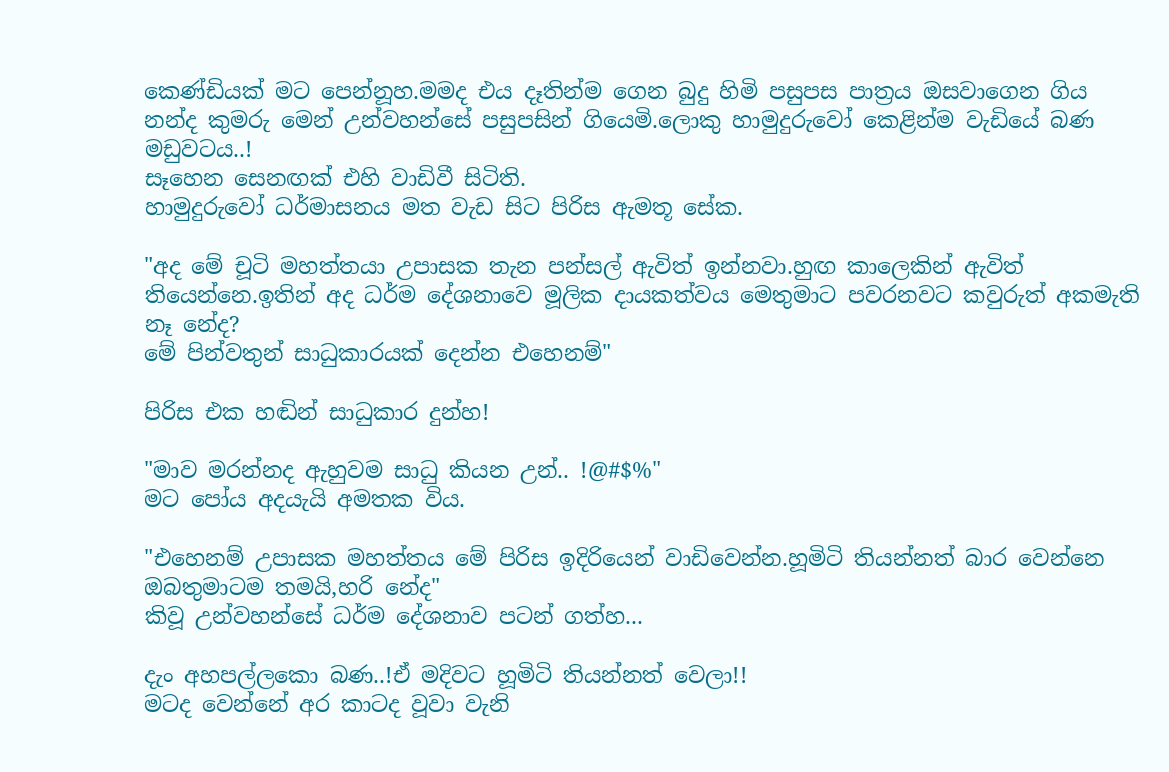කෙණ්ඩියක් මට පෙන්නූහ.මමද එය දෑතින්ම ගෙන බුදු හිමි පසුපස පාත්‍රය ඔසවාගෙන ගිය නන්ද කුමරු මෙන් උන්වහන්සේ පසුපසින් ගියෙමි.ලොකු හාමුදුරුවෝ කෙළින්ම වැඩියේ බණ මඩුවටය..!
සෑහෙන සෙනඟක් එහි වාඩිවී සිටිති.
හාමුදුරුවෝ ධර්මාසනය මත වැඩ සිට පිරිස ඇමතූ සේක.

"අද මේ චූටි මහත්තයා උපාසක තැන පන්සල් ඇවිත් ඉන්නවා.හුඟ කාලෙකින් ඇවිත් තියෙන්නෙ.ඉතින් අද ධර්ම දේශනාවෙ මූලික දායකත්වය මෙතුමාට පවරනවට කවුරුත් අකමැති නෑ නේද?
මේ පින්වතුන් සාධුකාරයක් දෙන්න එහෙනම්"

පිරිස එක හඬින් සාධුකාර දුන්හ!

"මාව මරන්නද ඇහුවම සාධු කියන උන්.. !@#$%"
මට පෝය අදයැයි අමතක විය.

"එහෙනම් උපාසක මහත්තය මේ පිරිස ඉදිරියෙන් වාඩිවෙන්න.හූමිටි තියන්නත් බාර වෙන්නෙ ඔබතුමාටම තමයි,හරි නේද"
කිවූ උන්වහන්සේ ධර්ම දේශනාව පටන් ගත්හ...

දැං අහපල්ලකො බණ..!ඒ මදිවට හූමිටි තියන්නත් වෙලා!!
මටද වෙන්නේ අර කාටද වූවා වැනි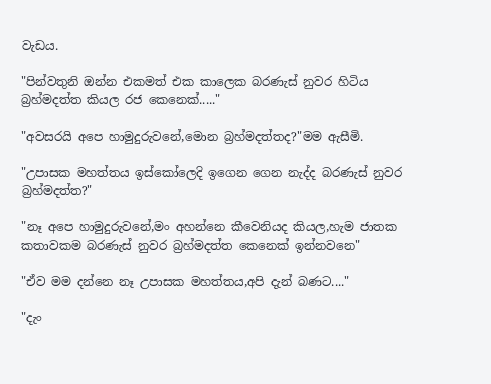වැඩය.

"පින්වතුනි ඔන්න එකමත් එක කාලෙක බරණැස් නුවර හිටිය බ්‍රහ්මදත්ත කියල රජ කෙනෙක්....."

"අවසරයි අපෙ හාමුදුරුවනේ,මොන බ්‍රහ්මදත්තද?"මම ඇසීමි.

"උපාසක මහත්තය ඉස්කෝලෙදි ඉගෙන ගෙන නැද්ද බරණැස් නුවර බ්‍රහ්මදත්ත?"

"නෑ අපෙ හාමුදුරුවනේ,මං අහන්නෙ කීවෙනියද කියල,හැම ජාතක කතාවකම බරණැස් නුවර බ්‍රහ්මදත්ත කෙනෙක් ඉන්නවනෙ"

"ඒව මම දන්නෙ නෑ උපාසක මහත්තය,අපි දැන් බණට...."

"දැං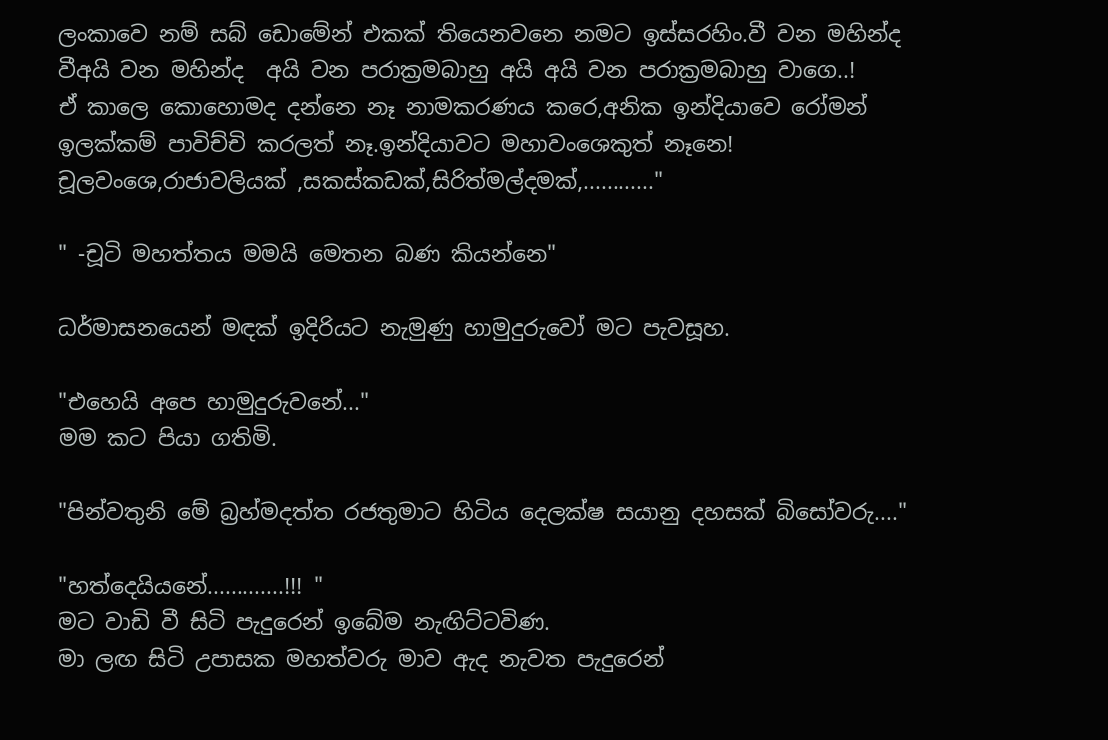ලංකාවෙ නම් සබ් ඩොමේන් එකක් තියෙනවනෙ නමට ඉස්සරහිං.වී වන මහින්ද  වීඅයි වන මහින්ද  අයි වන පරාක්‍රමබාහු අයි අයි වන පරාක්‍රමබාහු වාගෙ..!
ඒ කාලෙ කොහොමද දන්නෙ නෑ නාමකරණය කරෙ,අනික ඉන්දියාවෙ රෝමන් ඉලක්කම් පාවිච්චි කරලත් නෑ.ඉන්දියාවට මහාවංශෙකුත් නෑනෙ!
චූලවංශෙ,රාජාවලියක් ,සකස්කඩක්,සිරිත්මල්දමක්,............"

" -චූටි මහත්තය මමයි මෙතන බණ කියන්නෙ"

ධර්මාසනයෙන් මඳක් ඉදිරියට නැමුණු හාමුදුරුවෝ මට පැවසූහ.

"එහෙයි අපෙ හාමුදුරුවනේ..."
මම කට පියා ගතිමි.

"පින්වතුනි මේ බ්‍රහ්මදත්ත රජතුමාට හිටිය දෙලක්ෂ සයානු දහසක් බිසෝවරු...."

"හත්දෙයියනේ.............!!! "
මට වාඩි වී සිටි පැදුරෙන් ඉබේම නැඟිට්ටවිණ.
මා ලඟ සිටි උපාසක මහත්වරු මාව ඇද නැවත පැදුරෙන්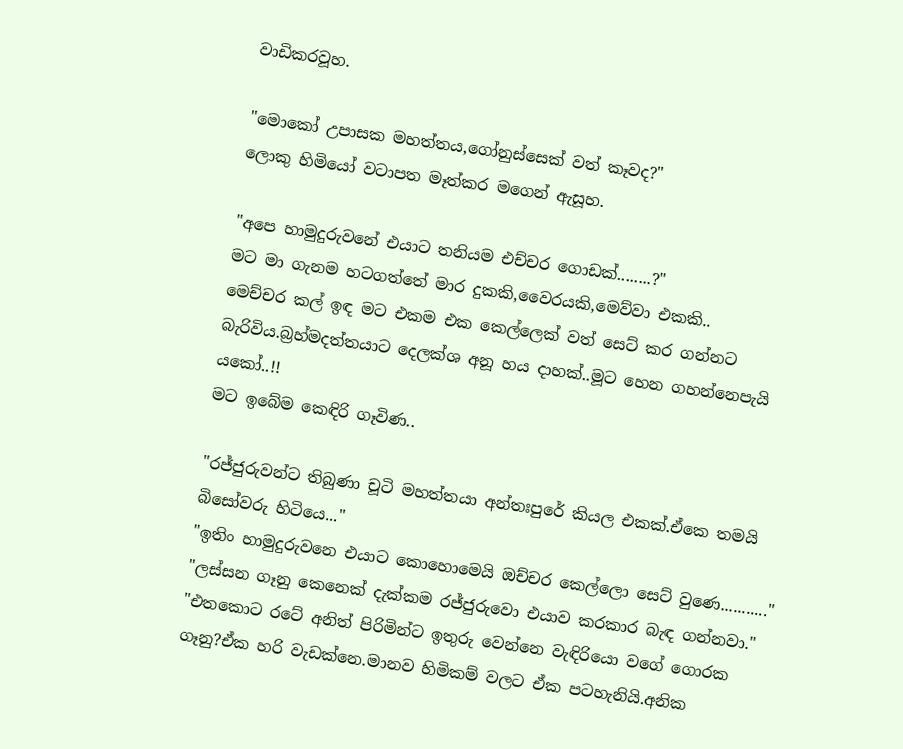වාඩිකරවූහ.

"මොකෝ උපාසක මහත්තය,ගෝනුස්සෙක් වත් කෑවද?"
ලොකු හිමියෝ වටාපත මෑත්කර මගෙන් ඇසූහ.

"අපෙ හාමුදුරුවනේ එයාට තනියම එච්චර ගොඩක්........?"
මට මා ගැනම හටගත්තේ මාර දුකකි,වෛරයකි,මෙව්වා එකකි..
මෙච්චර කල් ඉඳ මට එකම එක කෙල්ලෙක් වත් සෙට් කර ගන්නට බැරිවිය.බ්‍රහ්මදත්තයාට දෙලක්ශ අනූ හය දාහක්..මූට හෙන ගහන්නෙපැයි යකෝ..!!
මට ඉබේම කෙඳිරි ගෑවිණ..

"රජ්ජුරුවන්ට තිබුණා චූටි මහත්තයා අන්තඃපුරේ කියල එකක්.ඒකෙ තමයි බිසෝවරු හිටියෙ..."
"ඉතිං හාමුදුරුවනෙ එයාට කොහොමෙයි ඔච්චර කෙල්ලො සෙට් වුණෙ..........."
"ලස්සන ගෑනු කෙනෙක් දැක්කම රජ්ජුරුවො එයාව කරකාර බැඳ ගන්නවා."
"එතකොට රටේ අනිත් පිරිමින්ට ඉතුරු වෙන්නෙ වැඳිරියො වගේ ගොරක ගෑනු?ඒක හරි වැඩක්නෙ.මානව හිමිකම් වලට ඒක පටහැනියි.අනික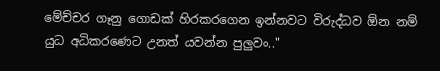මේච්චර ගෑනු ගොඩක් හිරකරගෙන ඉන්නවට විරුද්ධව ඕන නම් යුධ අධිකරණෙට උනත් යවන්න පුලුවං.."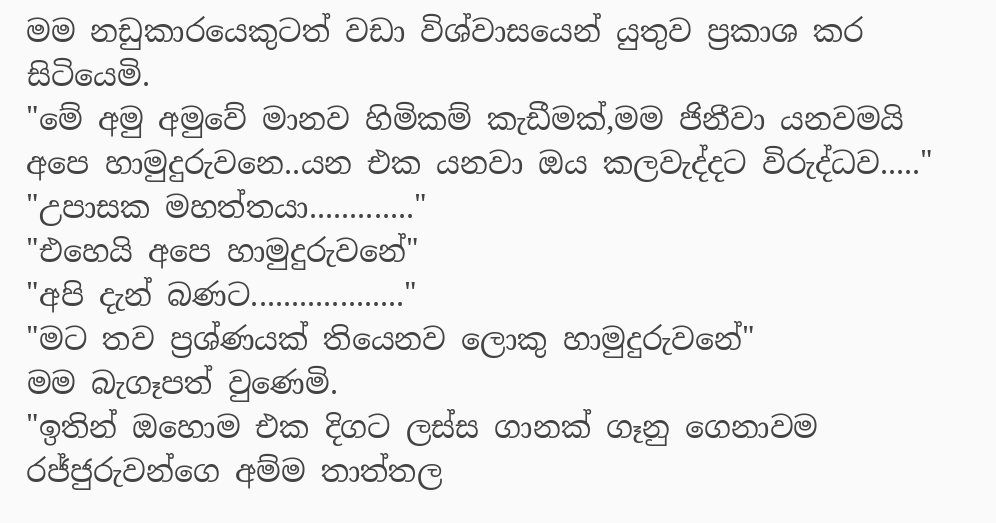මම නඩුකාරයෙකුටත් වඩා විශ්වාසයෙන් යුතුව ප්‍රකාශ කර සිටියෙමි.
"මේ අමු අමුවේ මානව හිමිකම් කැඩීමක්,මම ජිනීවා යනවමයි අපෙ හාමුදුරුවනෙ..යන එක යනවා ඔය කලවැද්දට විරුද්ධව....."
"උපාසක මහත්තයා............."
"එහෙයි අපෙ හාමුදුරුවනේ"
"අපි දැන් බණට..................."
"මට තව ප්‍රශ්ණයක් තියෙනව ලොකු හාමුදුරුවනේ"
මම බැගෑපත් වුණෙමි.
"ඉතින් ඔහොම එක දිගට ලස්ස ගානක් ගෑනු ගෙනාවම රජ්ජුරුවන්ගෙ අම්ම තාත්තල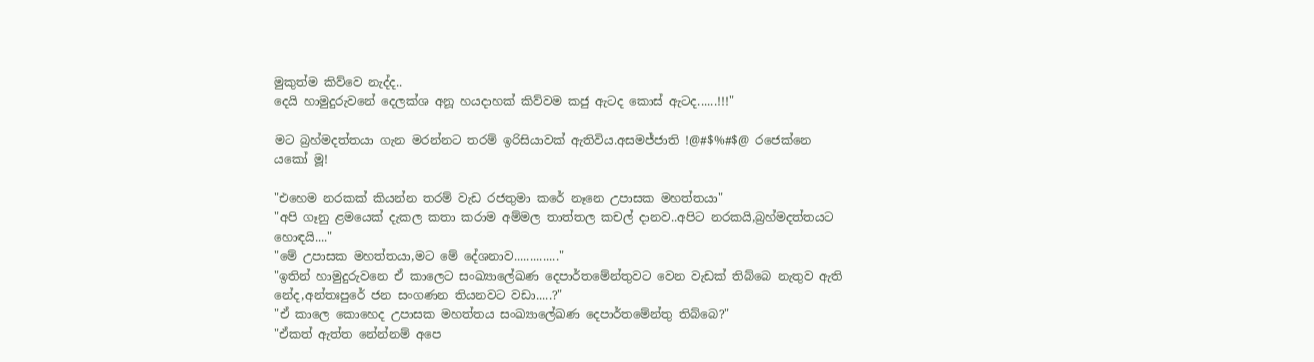මුකුත්ම කිව්වෙ නැද්ද..
දෙයි හාමුදුරුවනේ දෙලක්ශ අනූ හයදාහක් කිව්වම කජු ඇටද කොස් ඇටද......!!!"

මට බ්‍රහ්මදත්තයා ගැන මරන්නට තරම් ඉරිසියාවක් ඇතිවිය.අසමජ්ජාති !@#$%#$@ රජෙක්නෙ යකෝ මූ!

"එහෙම නරකක් කියන්න තරම් වැඩ රජතුමා කරේ නෑනෙ උපාසක මහත්තයා"
"අපි ගෑනු ළමයෙක් දැකල කතා කරාම අම්මල තාත්තල කචල් දානව..අපිට නරකයි,බ්‍රහ්මදත්තයට හොඳයි...."
"මේ උපාසක මහත්තයා,මට මේ දේශනාව.............."
"ඉතින් හාමුදුරුවනෙ ඒ කාලෙට සංඛ්‍යාලේඛණ දෙපාර්තමේන්තුවට වෙන වැඩක් තිබ්බෙ නැතුව ඇති නේද,අන්තඃපුරේ ජන සංගණන තියනවට වඩා.....?"
"ඒ කාලෙ කොහෙද උපාසක මහත්තය සංඛ්‍යාලේඛණ දෙපාර්තමේන්තු තිබ්බෙ?"
"ඒකත් ඇත්ත නේන්නම් අපෙ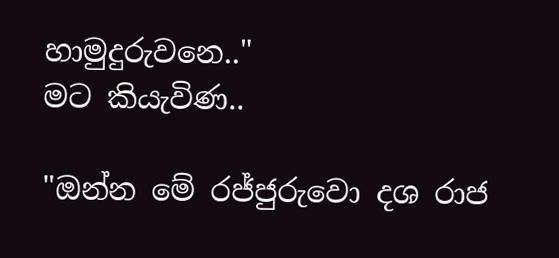හාමුදුරුවනෙ.."
මට කියැවිණ..

"ඔන්න මේ රජ්ජුරුවො දශ රාජ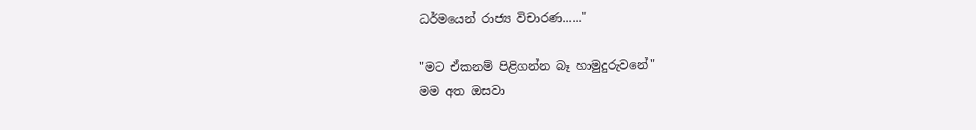ධර්මයෙන් රාජ්‍ය විචාරණ......"

"මට ඒකනම් පිළිගන්න බෑ හාමුදුරුවනේ"
මම අත ඔසවා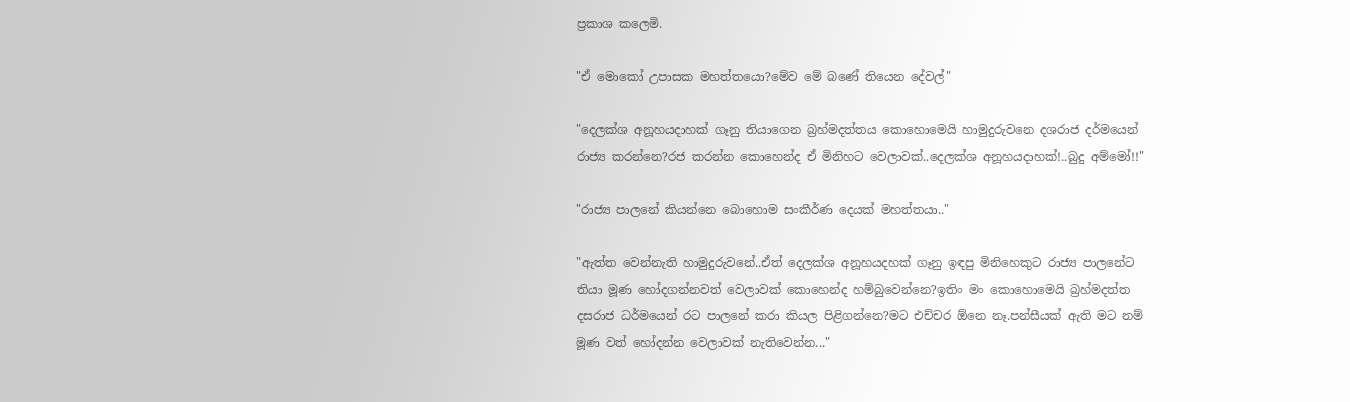ප්‍රකාශ කලෙමි.

"ඒ මොකෝ උපාසක මහත්තයො?මේව මේ බණේ තියෙන දේවල්"

"දෙලක්ශ අනූහයදාහක් ගෑනු තියාගෙන බ්‍රහ්මදත්තය කොහොමෙයි හාමුදුරුවනෙ දශරාජ දර්මයෙන් රාජ්‍ය කරන්නෙ?රජ කරන්න කොහෙන්ද ඒ මිනිහට වෙලාවක්..දෙලක්ශ අනූහයදාහක්!..බුදු අම්මෝ!!"

"රාජ්‍ය පාලනේ කියන්නෙ බොහොම සංකීර්ණ දෙයක් මහත්තයා.."

"ඇත්ත වෙන්නැති හාමුදුරුවනේ..ඒත් දෙලක්ශ අනූහයදහක් ගෑනු ඉඳපු මිනිහෙකුට රාජ්‍ය පාලනේට තියා මූණ හෝදගන්නවත් වෙලාවක් කොහෙන්ද හම්බුවෙන්නෙ?ඉතිං මං කොහොමෙයි බ්‍රහ්මදත්ත  දසරාජ ධර්මයෙන් රට පාලනේ කරා කියල පිළිගන්නෙ?මට එච්චර ඕනෙ නෑ.පන්සීයක් ඇති මට නම් මූණ වත් හෝදන්න වෙලාවක් නැතිවෙන්න..."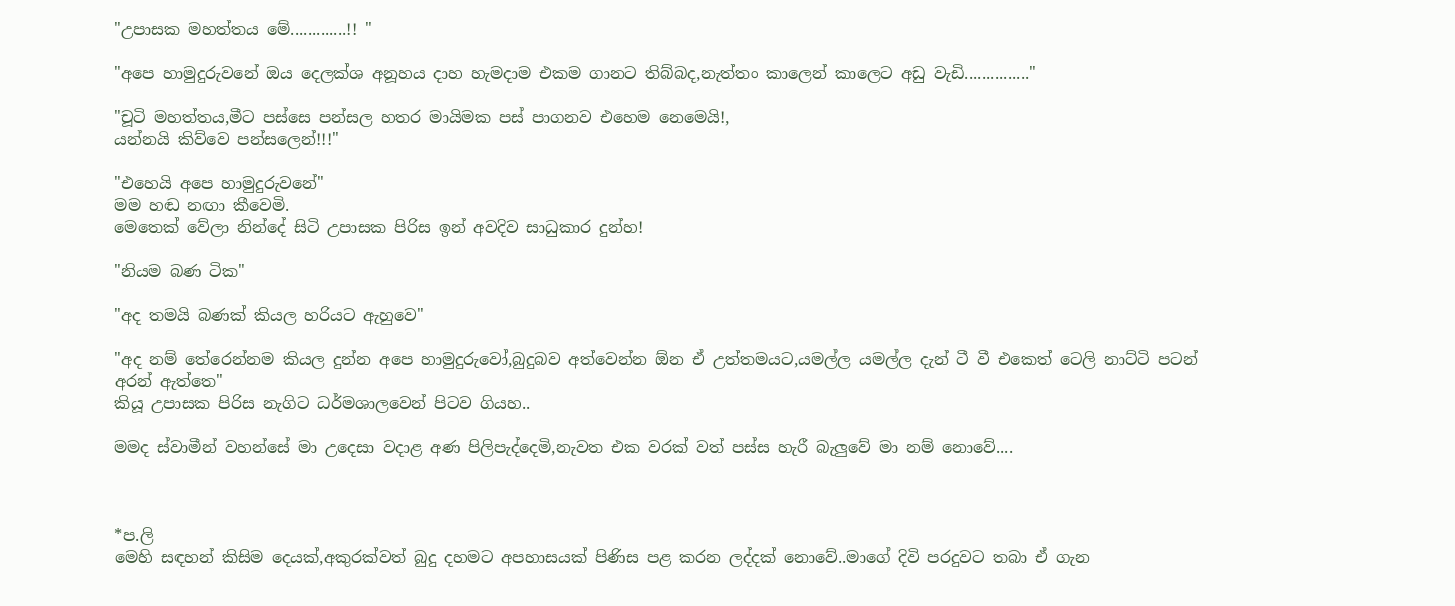"උපාසක මහත්තය මේ.............!! "

"අපෙ හාමුදුරුවනේ ඔය දෙලක්ශ අනූහය දාහ හැමදාම එකම ගානට තිබ්බද,නැත්තං කාලෙන් කාලෙට අඩු වැඩි..............."

"චූටි මහත්තය,මීට පස්සෙ පන්සල හතර මායිමක පස් පාගනව එහෙම නෙමෙයි!,
යන්නයි කිව්වෙ පන්සලෙන්!!!"

"එහෙයි අපෙ හාමුදුරුවනේ"
මම හඬ නඟා කීවෙමි.
මෙතෙක් වේලා නින්දේ සිටි උපාසක පිරිස ඉන් අවදිව සාධුකාර දුන්හ!

"නියම බණ ටික"

"අද තමයි බණක් කියල හරියට ඇහුවෙ"

"අද නම් තේරෙන්නම කියල දුන්න අපෙ හාමුදුරුවෝ,බුදුබව අත්වෙන්න ඕන ඒ උත්තමයට,යමල්ල යමල්ල දැන් ටී වී එකෙත් ටෙලි නාට්ටි පටන් අරන් ඇත්තෙ"
කියූ උපාසක පිරිස නැගිට ධර්මශාලවෙන් පිටව ගියහ..

මමද ස්වාමීන් වහන්සේ මා උදෙසා වදාළ අණ පිලිපැද්දෙමි,නැවත එක වරක් වත් පස්ස හැරී බැලුවේ මා නම් නොවේ....



*ප.ලි
මෙහි සඳහන් කිසිම දෙයක්,අකුරක්වත් බුදු දහමට අපහාසයක් පිණිස පළ කරන ලද්දක් නොවේ..මාගේ දිවි පරදුවට තබා ඒ ගැන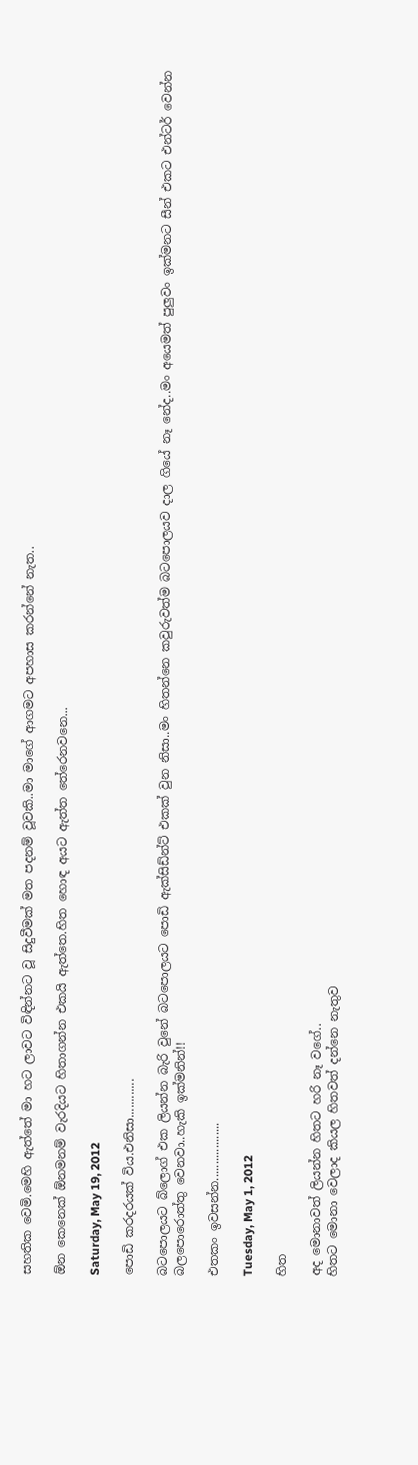සහතික වෙමි.මෙහි ඇත්තේ මා හට ලාවට විඳින්නට වූ සිදුවීමක් මත පදනම් වූවකි..මා මාගේ ආගමට අපහාස කරන්නේ නැත..

ඕන කෙනෙක් ඕනමනම් වැරදියට හිතාගන්න එකයි ඇත්තෙ.හිත හොඳ අයට ඇත්ත තේරෙනවනෙ...

Saturday, May 19, 2012

පොඩි කරදරයක් විය.එනිසා............

බටපොලයට බ්ලොග් එක ලියන්න බැරි වුනේ බටපොලයට පොඩි ඇක්සිඩ්න්ට් එකක් වුන නිසා..මං හිතන්නෙ කවුරුවත්ම බටපොලයව දාල ගියේ නෑ නේද..මං අයෙමත් පුලුවං ඉක්මනට සීන් එකට එන්ටර් වෙන්න බලපොරොත්තු වෙනවා..හැකි ඉක්මනින්!!

එතකං ඉවසන්න..................

Tuesday, May 1, 2012

හිත

අද මොනාවත් ලියන්න හිතට හරි නෑ වගේ..
හිතට මොනා වෙලාද කියල හිතවත් දන්නෙ නැතුව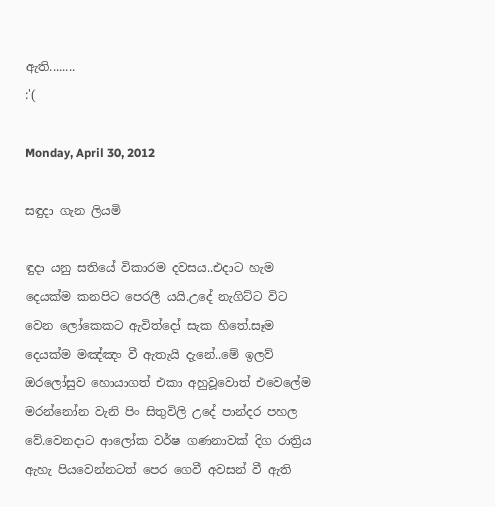ඇති........
:'(

Monday, April 30, 2012

සඳුදා ගැන ලියමි

ඳුදා යනු සතියේ විකාරම දවසය..එදාට හැම දෙයක්ම කනපිට පෙරලී යයි.උදේ නැගිට්ට විට වෙන ලෝකෙකට ඇවිත්දෝ සැක හිතේ.සෑම දෙයක්ම මඤ්ඤං වී ඇතැයි දැනේ..මේ ඉලව් ඔරලෝසුව හොයාගත් එකා අහුවූවොත් එවෙලේම මරන්නෝන වැනි පිං සිතුවිලි උදේ පාන්දර පහල වේ.වෙනදාට ආලෝක වර්ෂ ගණනාවක් දිග රාත්‍රිය ඇහැ පියවෙන්නටත් පෙර ගෙවී අවසන් වී ඇති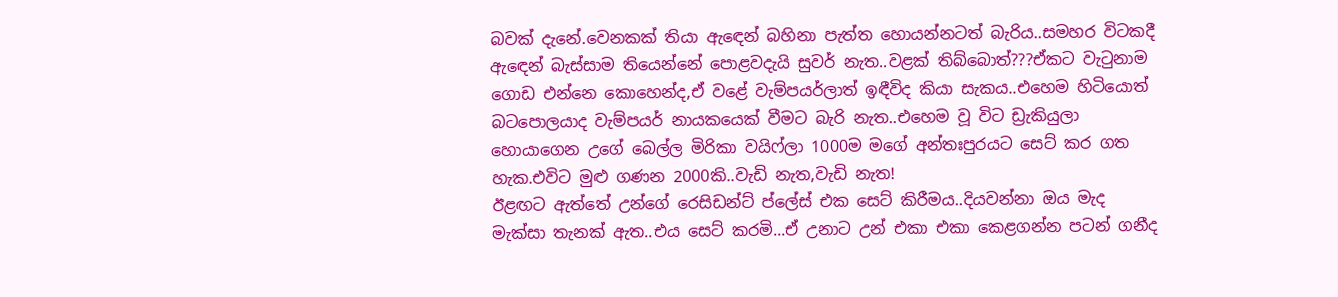බවක් දැනේ.වෙනකක් තියා ඇඳෙන් බහිනා පැත්ත හොයන්නටත් බැරිය..සමහර විටකදී ඇඳෙන් බැස්සාම තියෙන්නේ පොළවදැයි සුවර් නැත..වළක් තිබ්බොත්???ඒකට වැටුනාම ගොඩ එන්නෙ කොහෙන්ද,ඒ වළේ වැම්පයර්ලාත් ඉඳීවිද කියා සැකය..එහෙම හිටියොත් බටපොලයාද වැම්පයර් නායකයෙක් වීමට බැරි නැත..එහෙම වූ විට ඩ්‍රැකියුලා හොයාගෙන උගේ බෙල්ල මිරිකා වයිෆ්ලා 1000ම මගේ අන්තඃපුරයට සෙට් කර ගත හැක.එවිට මුළු ගණන 2000කි..වැඩි නැත,වැඩි නැත!
ඊළඟට ඇත්තේ උන්ගේ රෙසිඩන්ට් ප්ලේස් එක සෙට් කිරීමය..දියවන්නා ඔය මැද මැක්සා තැනක් ඇත..එය සෙට් කරමි...ඒ උනාට උන් එකා එකා කෙළගන්න පටන් ගනීද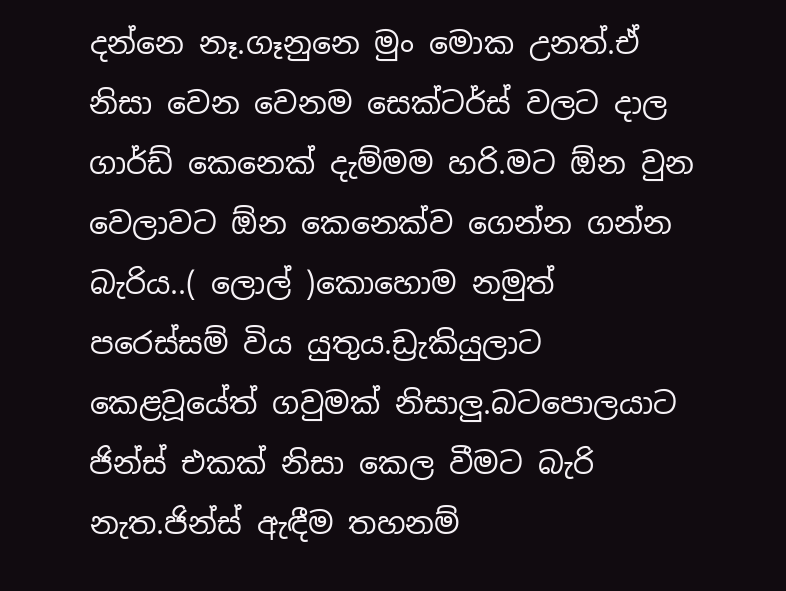දන්නෙ නෑ.ගෑනුනෙ මුං මොක උනත්.ඒ නිසා වෙන වෙනම සෙක්ටර්ස් වලට දාල ගාර්ඩ් කෙනෙක් දැම්මම හරි.මට ඕන වුන වෙලාවට ඕන කෙනෙක්ව ගෙන්න ගන්න බැරිය..( ලොල් )කොහොම නමුත් පරෙස්සම් විය යුතුය.ඩ්‍රැකියුලාට කෙළවූයේත් ගවුමක් නිසාලු.බටපොලයාට ජින්ස් එකක් නිසා කෙල වීමට බැරි නැත.ජින්ස් ඇඳීම තහනම්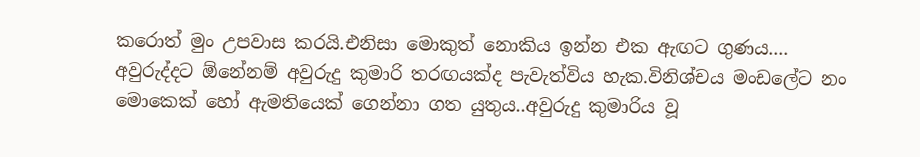කරොත් මුං උපවාස කරයි.එනිසා මොකුත් නොකිය ඉන්න එක ඇඟට ගුණය....
අවුරුද්දට ඕනේනම් අවුරුදු කුමාරි තරඟයක්ද පැවැත්විය හැක.විනිශ්චය මංඩලේට නං මොකෙක් හෝ ඇමතියෙක් ගෙන්නා ගත යුතුය..අවුරුදු කුමාරිය වූ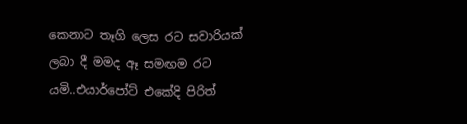කෙනාට තෑගි ලෙස රට සවාරියක් ලබා දී මමද ඈ සමඟම රට යමි..එයාර්පෝට් එකේදි පිරිත්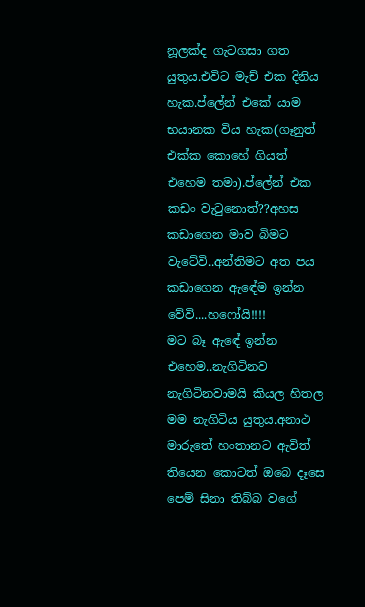නූලක්ද ගැටගසා ගත යුතුය.එවිට මැච් එක දිනිය හැක.ප්ලේන් එකේ යාම භයානක විය හැක(ගෑනුත් එක්ක කොහේ ගියත් එහෙම තමා).ප්ලේන් එක කඩං වැටුනොත්??අහස කඩාගෙන මාව බිමට වැටේවි..අන්තිමට අත පය කඩාගෙන ඇඳේම ඉන්න වේවි....හෆෝයි!!!!
මට බෑ ඇඳේ ඉන්න එහෙම..නැගිටිනව නැගිටිනවාමයි කියල හිතල මම නැගිටිය යුතුය.අනාථ මාරුතේ හංතානට ඇවිත් තියෙන කොටත් ඔබෙ දෑසෙ පෙම් සිනා තිබ්බ වගේ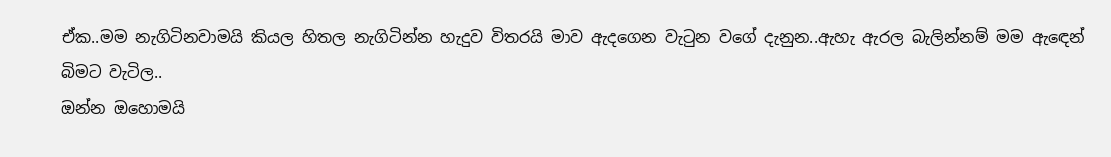ඒක..මම නැගිටිනවාමයි කියල හිතල නැගිටින්න හැදුව විතරයි මාව ඇදගෙන වැටුන වගේ දැනුන..ඇහැ ඇරල බැලින්නම් මම ඇඳෙන් බිමට වැටිල..
ඔන්න ඔහොමයි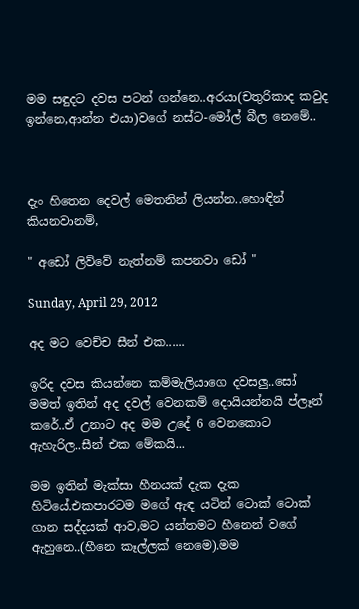මම සඳුදට දවස පටන් ගන්නෙ..අරයා(චතුරිකාද කවුද ඉන්නෙ,ආන්න එයා)වගේ නස්ට-මෝල් බීල නෙමේ..



දැං හිතෙන දෙවල් මෙතනින් ලියන්න..හොඳින් කියනවානම්,

" අඩෝ ලිව්වේ නැත්නම් කපනවා ඩෝ "

Sunday, April 29, 2012

අද මට වෙච්ච සීන් එක......

ඉරිද දවස කියන්නෙ කම්මැලියාගෙ දවසලු..සෝ මමත් ඉතින් අද දවල් වෙනකම් දොයියන්නයි ප්ලෑන් කරේ..ඒ උනාට අද මම උදේ 6 වෙනකොට ඇහැරිල..සීන් එක මේකයි...

මම ඉතින් මැක්සා හීනයක් දැක දැක හිටියේ.එකපාරටම මගේ ඇඳ යටින් ටොක් ටොක් ගාන සද්දයක් ආව,මට යන්තමට හීනෙන් වගේ ඇහුනෙ..(හීනෙ කෑල්ලක් නෙමෙ).මම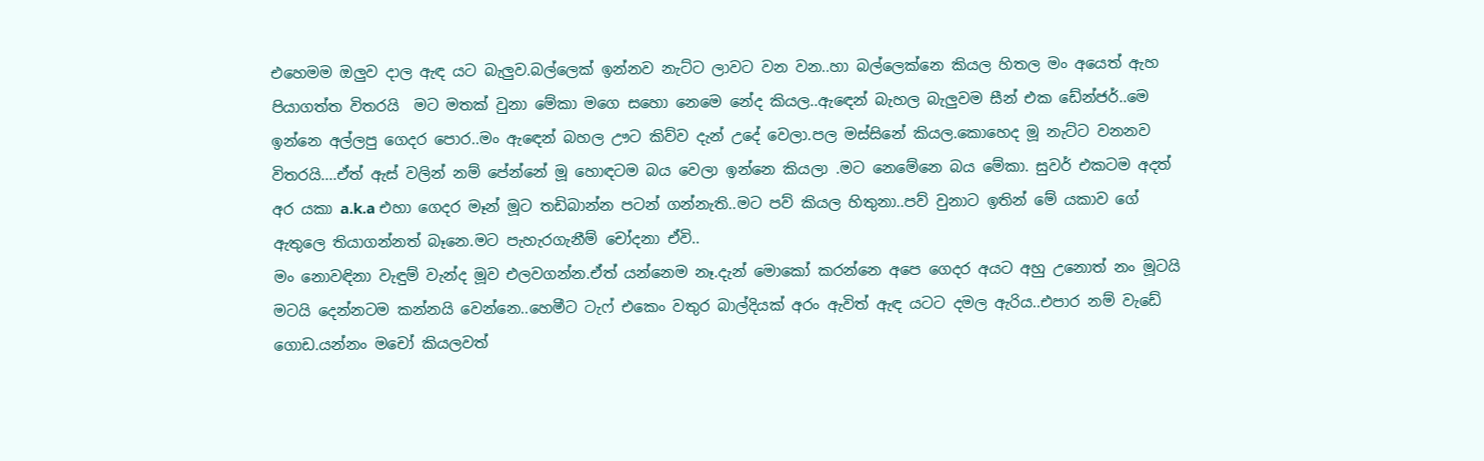එහෙමම ඔලුව දාල ඇඳ යට බැලුව.බල්ලෙක් ඉන්නව නැට්ට ලාවට වන වන..හා බල්ලෙක්නෙ කියල හිතල මං අයෙත් ඇහ පියාගත්ත විතරයි  මට මතක් වුනා මේකා මගෙ සහො නෙමෙ නේද කියල..ඇඳෙන් බැහල බැලුවම සීන් එක ඩේන්ජර්..මෙ ඉන්නෙ අල්ලපු ගෙදර පොර..මං ඇඳෙන් බහල ඌට කිව්ව දැන් උදේ වෙලා.පල මස්සිනේ කියල.කොහෙද මූ නැට්ට වනනව විතරයි....ඒත් ඇස් වලින් නම් පේන්නේ මූ හොඳටම බය වෙලා ඉන්නෙ කියලා .මට නෙමේනෙ බය මේකා. සුවර් එකටම අදත් අර යකා a.k.a එහා ගෙදර මෑන් මූට තඩිබාන්න පටන් ගන්නැති..මට පව් කියල හිතුනා..පව් වුනාට ඉතින් මේ යකාව ගේ ඇතුලෙ තියාගන්නත් බෑනෙ.මට පැහැරගැනීම් චෝදනා ඒවි..
මං නොවඳිනා වැඳුම් වැන්ද මූව එලවගන්න.ඒත් යන්නෙම නෑ.දැන් මොකෝ කරන්නෙ අපෙ ගෙදර අයට අහු උනොත් නං මූටයි  මටයි දෙන්නටම කන්නයි වෙන්නෙ..හෙමීට ටැෆ් එකෙං වතුර බාල්දියක් අරං ඇවිත් ඇඳ යටට දමල ඇරිය..එපාර නම් වැඩේ ගොඩ.යන්නං මචෝ කියලවත්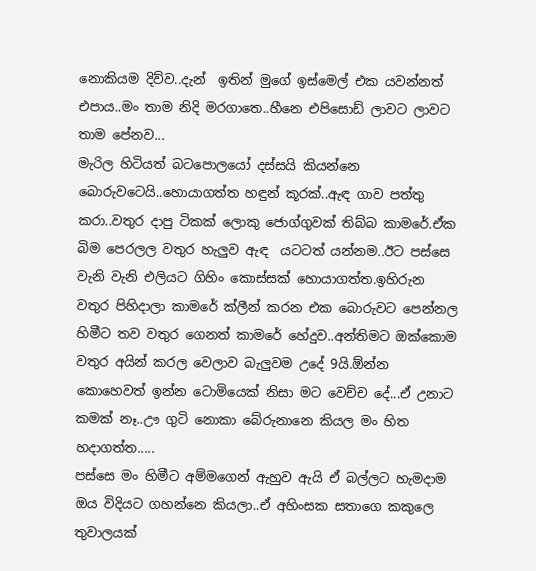නොකියම දිව්ව..දැන්  ඉතින් මුගේ ඉස්මෙල් එක යවන්නත් එපාය..මං තාම නිදි මරගාතෙ..හීනෙ එපිසොඩ් ලාවට ලාවට තාම පේනව...
මැරිල හිටියත් බටපොලයෝ දස්සයි කියන්නෙ බොරුවටෙයි..හොයාගත්ත හඳුන් කූරක්..ඇඳ ගාව පත්තු කරා..වතුර දාපු ටිකක් ලොකු ජොග්ගුවක් තිබ්බ කාමරේ.ඒක බිම පෙරලල වතුර හැලුව ඇඳ  යටටත් යන්නම..ඊට පස්සෙ වැනි වැනි එලියට ගිහිං කොස්සක් හොයාගත්ත.ඉහිරුන වතුර පිහිදාලා කාමරේ ක්ලීන් කරන එක බොරුවට පෙන්නල හිමීට තව වතුර ගෙනත් කාමරේ හේදුව..අන්තිමට ඔක්කොම වතුර අයින් කරල වෙලාව බැලුවම උදේ 9යි.ඕන්න කොහෙවත් ඉන්න ටොමියෙක් නිසා මට වෙච්ච දේ...ඒ උනාට කමක් නෑ..ඌ ගුටි නොකා බේරුනානෙ කියල මං හිත හදාගත්ත.....
පස්සෙ මං හිමීට අම්මගෙන් ඇහුව ඇයි ඒ බල්ලට හැමදාම ඔය විදියට ගහන්නෙ කියලා..ඒ අහිංසක සතාගෙ කකුලෙ තුවාලයක්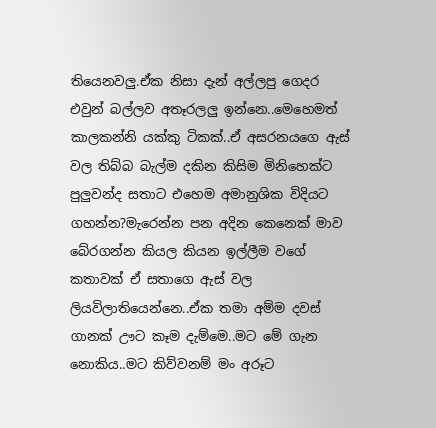තියෙනවලු.ඒක නිසා දැන් අල්ලපු ගෙදර එවුන් බල්ලව අතෑරලලු ඉන්නෙ..මෙහෙමත් කාලකන්නි යක්කු ටිකක්..ඒ අසරනයගෙ ඇස් වල තිබ්බ බැල්ම දකින කිසිම මිනිහෙක්ට පුලුවන්ද සතාට එහෙම අමානුශික විදියට ගහන්න?මැරෙන්න පන අදින කෙනෙක් මාව බේරගන්න කියල කියන ඉල්ලීම වගේ කතාවක් ඒ සතාගෙ ඇස් වල ලියවිලාතියෙන්නෙ..ඒක තමා අම්ම දවස් ගානක් ඌට කෑම දැම්මෙ..මට මේ ගැන නොකිය..මට කිව්වනම් මං අරූට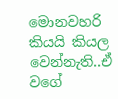මොනවහරි කියයි කියල වෙන්නැති..ඒ වගේ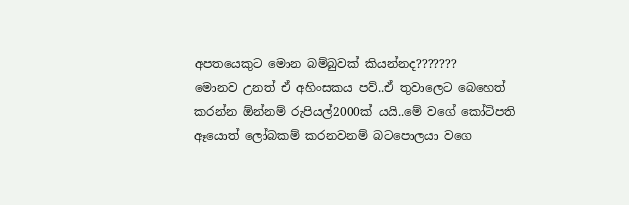අපතයෙකුට මොන බම්බුවක් කියන්නද???????
මොනව උනත් ඒ අහිංසකය පව්..ඒ තුවාලෙට බෙහෙත් කරන්න ඕන්නම් රුපියල්2000ක් යයි..මේ වගේ කෝටිපති ඈයොත් ලෝබකම් කරනවනම් බටපොලයා වගෙ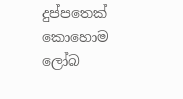දුප්පතෙක් කොහොම ලෝබ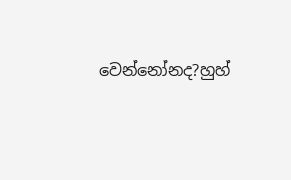වෙන්නෝනද?හුහ්